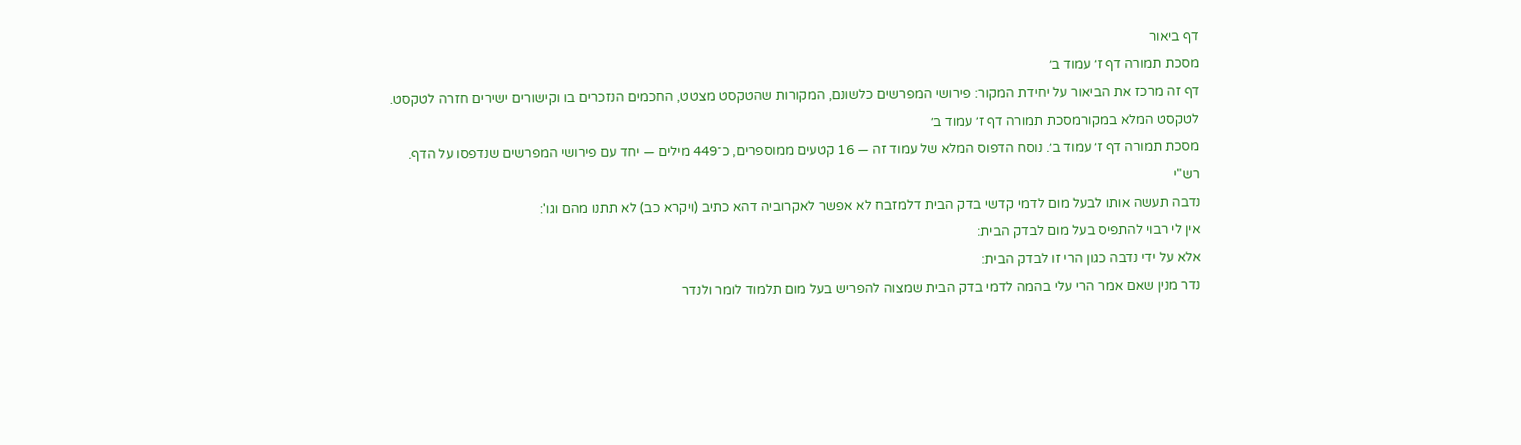דף ביאור
מסכת תמורה דף ז׳ עמוד ב׳
דף זה מרכז את הביאור על יחידת המקור: פירושי המפרשים כלשונם, המקורות שהטקסט מצטט, החכמים הנזכרים בו וקישורים ישירים חזרה לטקסט.
לטקסט המלא במקורמסכת תמורה דף ז׳ עמוד ב׳
מסכת תמורה דף ז׳ עמוד ב׳. נוסח הדפוס המלא של עמוד זה — 16 קטעים ממוספרים, כ־449 מילים — יחד עם פירושי המפרשים שנדפסו על הדף.
רש"י
נדבה תעשה אותו לבעל מום לדמי קדשי בדק הבית דלמזבח לא אפשר לאקרוביה דהא כתיב (ויקרא כב) לא תתנו מהם וגו':
אין לי רבוי להתפיס בעל מום לבדק הבית:
אלא על ידי נדבה כגון הרי זו לבדק הבית:
נדר מנין שאם אמר הרי עלי בהמה לדמי בדק הבית שמצוה להפריש בעל מום תלמוד לומר ולנדר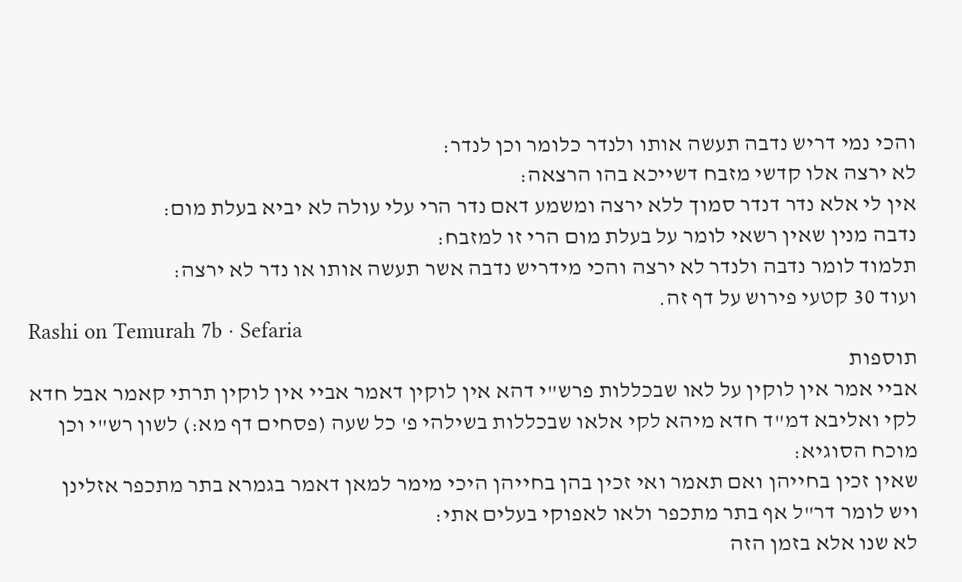והכי נמי דריש נדבה תעשה אותו ולנדר כלומר וכן לנדר:
לא ירצה אלו קדשי מזבח דשייכא בהו הרצאה:
אין לי אלא נדר דנדר סמוך ללא ירצה ומשמע דאם נדר הרי עלי עולה לא יביא בעלת מום:
נדבה מנין שאין רשאי לומר על בעלת מום הרי זו למזבח:
תלמוד לומר נדבה ולנדר לא ירצה והכי מידריש נדבה אשר תעשה אותו או נדר לא ירצה:
ועוד 30 קטעי פירוש על דף זה.
Rashi on Temurah 7b · Sefaria
תוספות
אביי אמר אין לוקין על לאו שבכללות פרש"י דהא אין לוקין דאמר אביי אין לוקין תרתי קאמר אבל חדא לקי ואליבא דמ"ד חדא מיהא לקי אלאו שבכללות בשילהי פ' כל שעה (פסחים דף מא:) לשון רש"י וכן מוכח הסוגיא:
שאין זכין בחייהן ואם תאמר ואי זכין בהן בחייהן היכי מימר למאן דאמר בגמרא בתר מתכפר אזלינן ויש לומר דר"ל אף בתר מתכפר ולאו לאפוקי בעלים אתי:
לא שנו אלא בזמן הזה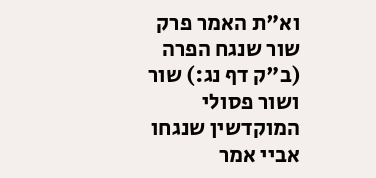וא"ת האמר פרק שור שנגח הפרה (ב"ק דף נג:) שור ושור פסולי המוקדשין שנגחו אביי אמר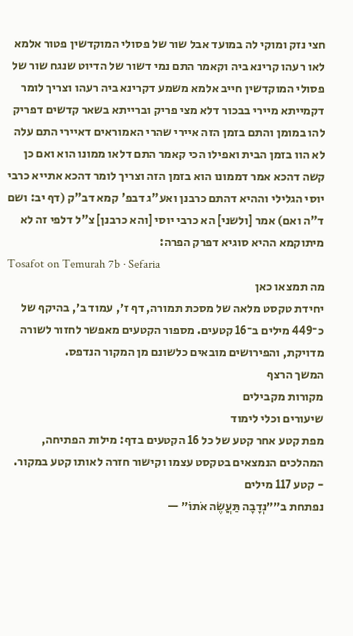חצי נזק ומוקי לה במועד אבל שור של פסולי המוקדשין פטור אלמא לאו רעהו קרינא ביה וקאמר התם נמי דשור של הדיוט שנגח שור של פסולי המוקדשין חייב אלמא משמע דקרינא ביה רעהו וצריך לומר דקמייתא מיירי בבכור דלא מצי פריק וברייתא בשאר קדשים דפריק להו במומן והתם בזמן הזה איירי שהרי האמוראים דאיירי התם עלה לא הוו בזמן הבית ואפילו הכי קאמר התם דלאו ממונו הוא ואם כן קשה דהכא אמר דממונו הוא בזמן הזה וצריך לומר דהכא אתייא כרבי יוסי הגלילי וההיא דהתם כרבנן ואע"ג דבפ' קמא דב"ק (דף יב: ושם ד"ה ואם) אמר [ולשני] הא כרבי יוסי [והא כרבנן] צ"ל דלפי זה לא מיתוקמא ההיא סוגיא דפרק הפרה:
Tosafot on Temurah 7b · Sefaria
מה תמצאו כאן
יחידת טקסט מלאה של מסכת תמורה, דף ז׳, עמוד ב׳, בהיקף של כ־449 מילים ב־16 קטעים. מספור הקטעים מאפשר לחזור לשורה מדויקת, והפירושים מובאים כלשונם מן המקור הנדפס.
המשך הרצף
מקורות מקבילים
שיעורים וכלי לימוד
מפת קטע אחר קטע של כל 16 הקטעים בדף: מילות הפתיחה, המהלכים הנמצאים בטקסט עצמו וקישור חזרה לאותו קטע במקור.
- קטע 117 מילים
נפתחת ב״״נְדָבָה תַּעֲשֶׂה אֹתוֹ״ —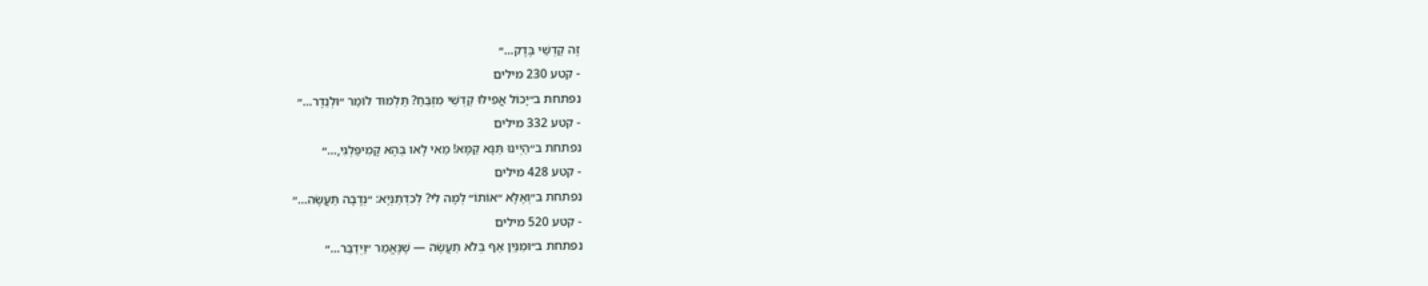זֶה קׇדְשֵׁי בֶּדֶק…״
- קטע 230 מילים
נפתחת ב״יָכוֹל אֲפִילּוּ קׇדְשֵׁי מִזְבֵּחַ? תַּלְמוּד לוֹמַר ״וּלְנֵדֶר…״
- קטע 332 מילים
נפתחת ב״הַיְינוּ תַּנָּא קַמָּא! מַאי לָאו בְּהָא קָמִיפַּלְגִי,…״
- קטע 428 מילים
נפתחת ב״וְאֶלָּא ״אוֹתוֹ״ לְמָה לִי? לְכִדְתַנְיָא: ״נְדָבָה תַּעֲשֶׂה…״
- קטע 520 מילים
נפתחת ב״וּמִנַּיִן אַף בְּלֹא תַעֲשֶׂה — שֶׁנֶּאֱמַר ״וַיְדַבֵּר…״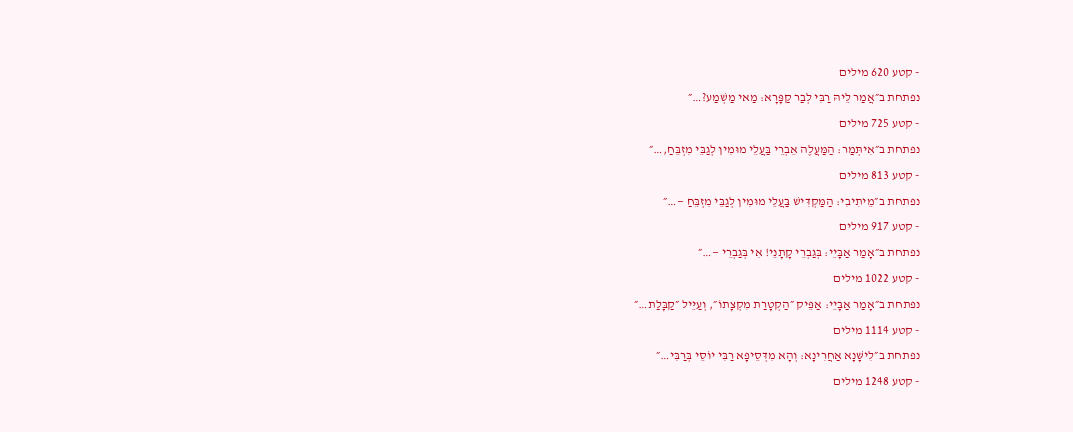- קטע 620 מילים
נפתחת ב״אֲמַר לֵיהּ רַבִּי לְבַר קַפָּרָא: מַאי מַשְׁמַע?…״
- קטע 725 מילים
נפתחת ב״אִיתְּמַר: הַמַּעֲלֶה אֵבְרֵי בַּעֲלֵי מוּמִין לְגַבֵּי מִזְבֵּחַ,…״
- קטע 813 מילים
נפתחת ב״מֵיתִיבִי: הַמַּקְדִּישׁ בַּעֲלֵי מוּמִין לְגַבֵּי מִזְבֵּחַ —…״
- קטע 917 מילים
נפתחת ב״אָמַר אַבָּיֵי: בְּגַבְרֵי קָתָנֵי! אִי בְּגַבְרֵי —…״
- קטע 1022 מילים
נפתחת ב״אָמַר אַבָּיֵי: אַפֵּיק ״הַקְטָרַת מִקְצָתוֹ״, וְעַיֵּיל ״קַבָּלַת…״
- קטע 1114 מילים
נפתחת ב״לִישָּׁנָא אַחֲרִינָא: וְהָא מִדְּסֵיפָא רַבִּי יוֹסֵי בְּרַבִּי…״
- קטע 1248 מילים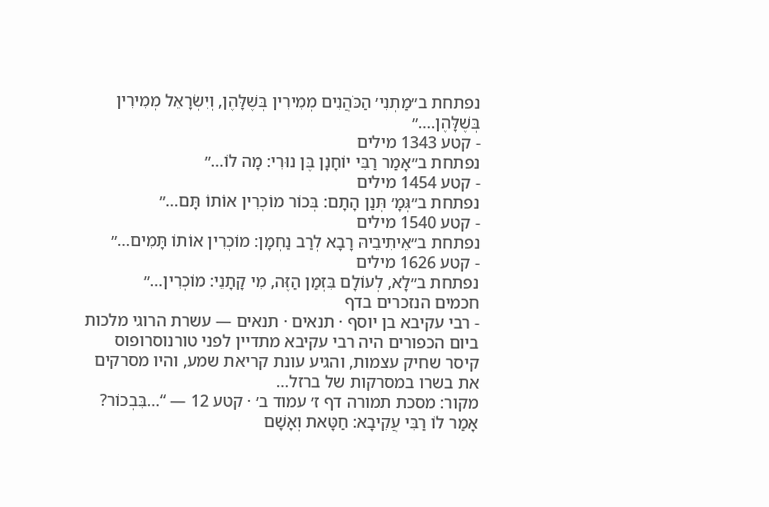נפתחת ב״מַתְנִי׳ הַכֹּהֲנִים מְמִירִין בְּשֶׁלָּהֶן, וְיִשְׂרָאֵל מְמִירִין בְּשֶׁלָּהֶן.…״
- קטע 1343 מילים
נפתחת ב״אָמַר רַבִּי יוֹחָנָן בֶּן נוּרִי: מָה לוֹ…״
- קטע 1454 מילים
נפתחת ב״גְּמָ׳ תְּנַן הָתָם: בְּכוֹר מוֹכְרִין אוֹתוֹ תָּם…״
- קטע 1540 מילים
נפתחת ב״אֵיתִיבֵיהּ רָבָא לְרַב נַחְמָן: מוֹכְרִין אוֹתוֹ תָּמִים…״
- קטע 1626 מילים
נפתחת ב״לָא, לְעוֹלָם בִּזְמַן הַזֶּה, מִי קָתָנֵי: מוֹכְרִין…״
חכמים הנזכרים בדף
- רבי עקיבא בן יוסף · תנאים · תנאים — עשרת הרוגי מלכות
ביום הכפורים היה רבי עקיבא מתדיין לפני טורנוסרופוס קיסר שחיק עצמות, והגיע עונת קריאת שמע, והיו מסרקים את בשרו במסרקות של ברזל…
מקור: מסכת תמורה דף ז׳ עמוד ב׳ · קטע 12 — “…בִּבְכוֹר? אָמַר לוֹ רַבִּי עֲקִיבָא: חַטָּאת וְאָשָׁם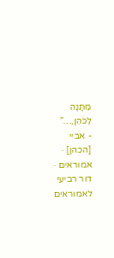מַתָּנָה לַכֹּהֵן,…”
- אביי [הכהן] · אמוראים · דור רביעי לאמוראים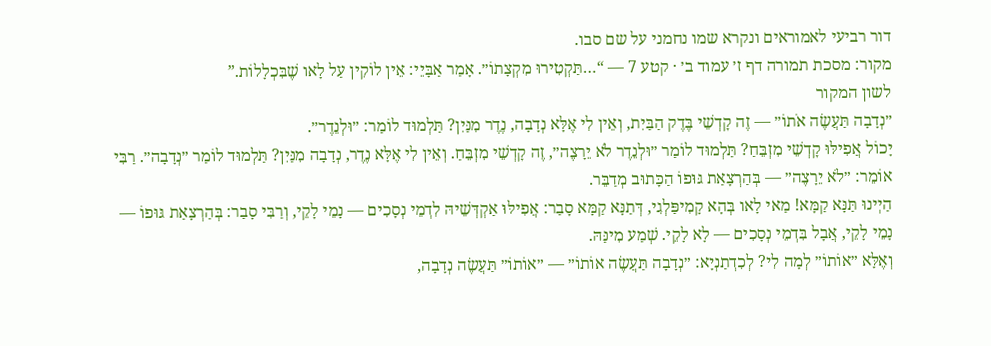דור רביעי לאמוראים ונקרא שמו נחמני על שם סבו.
מקור: מסכת תמורה דף ז׳ עמוד ב׳ · קטע 7 — “…תַּקְטִירוּ מִקְצָתוֹ״. אָמַר אַבָּיֵי: אֵין לוֹקִין עַל לָאו שֶׁבִּכְלָלוֹת.”
לשון המקור
״נְדָבָה תַּעֲשֶׂה אֹתוֹ״ — זֶה קׇדְשֵׁי בֶּדֶק הַבַּיִת, וְאֵין לִי אֶלָּא נְדָבָה, נֶדֶר מִנַּיִן? תַּלְמוּד לוֹמַר: ״וּלְנֵדֶר״.
יָכוֹל אֲפִילּוּ קׇדְשֵׁי מִזְבֵּחַ? תַּלְמוּד לוֹמַר ״וּלְנֵדֶר לֹא יֵרָצֶה״, זֶה קׇדְשֵׁי מִזְבֵּחַ. וְאֵין לִי אֶלָּא נֶדֶר, נְדָבָה מִנַּיִן? תַּלְמוּד לוֹמַר ״נְדָבָה״. רַבִּי אוֹמֵר: ״לֹא יֵרָצֶה״ — בְּהַרְצָאַת גּוּפוֹ הַכָּתוּב מְדַבֵּר.
הַיְינוּ תַּנָּא קַמָּא! מַאי לָאו בְּהָא קָמִיפַּלְגִי, דְּתַנָּא קַמָּא סָבַר: אֲפִילּוּ אַקְדְּשֵׁיהּ לִדְמֵי נְסָכִים — נָמֵי לָקֵי, וְרַבִּי סָבַר: בְּהַרְצָאַת גּוּפוֹ — נָמֵי לָקֵי, אֲבָל בִּדְמֵי נְסָכִים — לָא לָקֵי. שְׁמַע מִינַּהּ.
וְאֶלָּא ״אוֹתוֹ״ לְמָה לִי? לְכִדְתַנְיָא: ״נְדָבָה תַּעֲשֶׂה אוֹתוֹ״ — ״אוֹתוֹ״ תַּעֲשֶׂה נְדָבָה,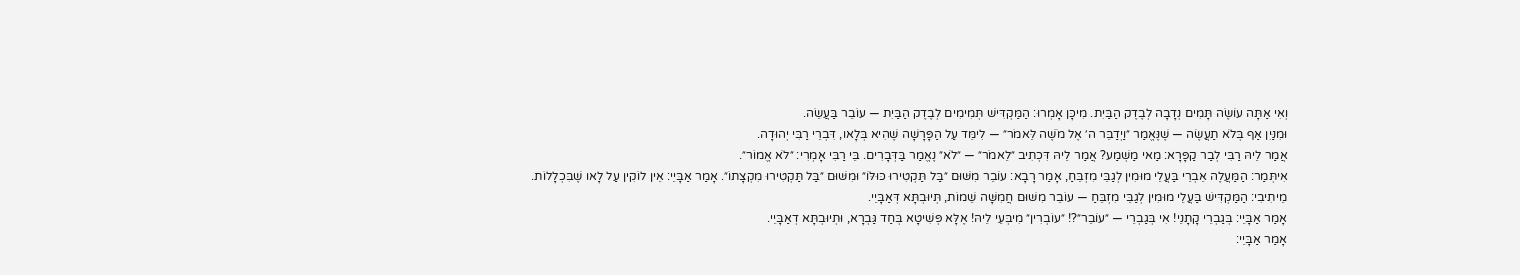וְאִי אַתָּה עוֹשֶׂה תָּמִים נְדָבָה לְבֶדֶק הַבַּיִת. מִיכָּן אָמְרוּ: הַמַּקְדִּישׁ תְּמִימִים לְבֶדֶק הַבַּיִת — עוֹבֵר בַּעֲשֵׂה.
וּמִנַּיִן אַף בְּלֹא תַעֲשֶׂה — שֶׁנֶּאֱמַר ״וַיְדַבֵּר ה׳ אֶל מֹשֶׁה לֵּאמֹר״ — לִימֵּד עַל הַפָּרָשָׁה שֶׁהִיא בְּלָאו, דִּבְרֵי רַבִּי יְהוּדָה.
אֲמַר לֵיהּ רַבִּי לְבַר קַפָּרָא: מַאי מַשְׁמַע? אֲמַר לֵיהּ דִּכְתִיב ״לֵאמֹר״ — ״לֹא״ נֶאֱמַר בַּדְּבָרִים. בֵּי רַבִּי אָמְרִי: ״לֹא אֱמוֹר״.
אִיתְּמַר: הַמַּעֲלֶה אֵבְרֵי בַּעֲלֵי מוּמִין לְגַבֵּי מִזְבֵּחַ, אָמַר רָבָא: עוֹבֵר מִשּׁוּם ״בַּל תַּקְטִירוּ כּוּלּוֹ״ וּמִשּׁוּם ״בַּל תַּקְטִירוּ מִקְצָתוֹ״. אָמַר אַבָּיֵי: אֵין לוֹקִין עַל לָאו שֶׁבִּכְלָלוֹת.
מֵיתִיבִי: הַמַּקְדִּישׁ בַּעֲלֵי מוּמִין לְגַבֵּי מִזְבֵּחַ — עוֹבֵר מִשּׁוּם חֲמִשָּׁה שֵׁמוֹת, תְּיוּבְתָּא דְּאַבָּיֵי.
אָמַר אַבָּיֵי: בְּגַבְרֵי קָתָנֵי! אִי בְּגַבְרֵי — ״עוֹבֵר״?! ״עוֹבְרִין״ מִיבְּעֵי לֵיהּ! אֶלָּא פְּשִׁיטָא בְּחַד גַּבְרָא, וּתְיוּבְתָּא דְאַבָּיֵי.
אָמַר אַבָּיֵי: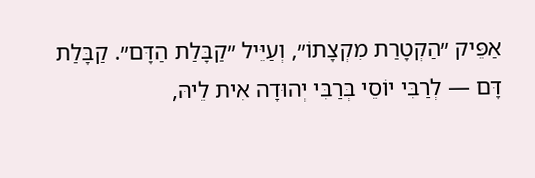אַפֵּיק ״הַקְטָרַת מִקְצָתוֹ״, וְעַיֵּיל ״קַבָּלַת הַדָּם״. קַבָּלַת דָּם — לְרַבִּי יוֹסֵי בְּרַבִּי יְהוּדָה אִית לֵיהּ,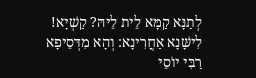לְתַנָּא קַמָּא לֵית לֵיהּ? קַשְׁיָא!
לִישָּׁנָא אַחֲרִינָא: וְהָא מִדְּסֵיפָא רַבִּי יוֹסֵי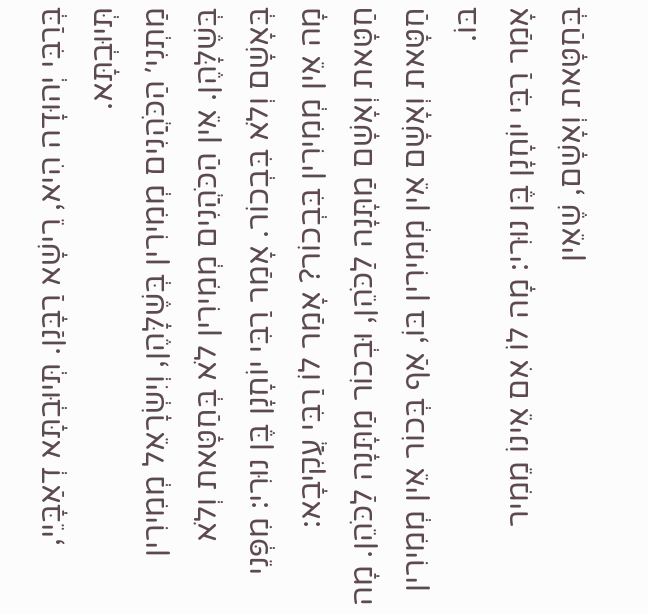בְּרַבִּי יְהוּדָה הִיא, רֵישָׁא רַבָּנַן. תְּיוּבְתָּא דְאַבָּיֵי, תְּיוּבְתָּא.
מַתְנִי׳ הַכֹּהֲנִים מְמִירִין בְּשֶׁלָּהֶן, וְיִשְׂרָאֵל מְמִירִין בְּשֶׁלָּהֶן. אֵין הַכֹּהֲנִים מְמִירִין לֹא בְּחַטָּאת וְלֹא בְּאָשָׁם וְלֹא בִּבְכוֹר. אָמַר רַבִּי יוֹחָנָן בֶּן נוּרִי: מִפְּנֵי מָה אֵין מְמִירִין בִּבְכוֹר? אָמַר לוֹ רַבִּי עֲקִיבָא: חַטָּאת וְאָשָׁם מַתָּנָה לַכֹּהֵן, וּבְכוֹר מַתָּנָה לַכֹּהֵן. מָה חַטָּאת וְאָשָׁם אֵין מְמִירִין בּוֹ, אַף בְּכוֹר אֵין מְמִירִין בּוֹ.
אָמַר רַבִּי יוֹחָנָן בֶּן נוּרִי: מָה לוֹ אִם אֵינוֹ מֵמִיר בְּחַטָּאת וְאָשָׁם, שֶׁאֵין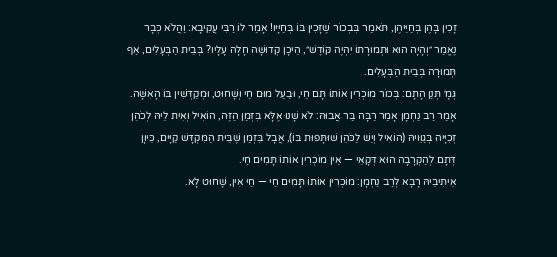זָכִין בָּהֶן בְּחַיֵּיהֶן, תֹּאמַר בִּבְכוֹר שֶׁזָּכִין בּוֹ בְּחַיָּיו! אָמַר לוֹ רַבִּי עֲקִיבָא: וַהֲלֹא כְּבָר נֶאֱמַר ״וְהָיָה הוּא וּתְמוּרָתוֹ יִהְיֶה קּוֹדֶשׁ״, הֵיכָן קְדוּשָּׁה חָלָה עָלָיו? בְּבֵית הַבְּעָלִים, אַף תְּמוּרָה בְּבֵית הַבְּעָלִים.
גְּמָ׳ תְּנַן הָתָם: בְּכוֹר מוֹכְרִין אוֹתוֹ תָּם חַי, וּבַעַל מוּם חַי וְשָׁחוּט, וּמְקַדְּשִׁין בּוֹ הָאִשָּׁה. אָמַר רַב נַחְמָן אָמַר רַבָּה בַּר אֲבוּהּ: לֹא שָׁנוּ אֶלָּא בִּזְמַן הַזֶּה, הוֹאִיל וְאִית לֵיהּ לְכֹהֵן זְכִיָּיה בְּגַוֵּויהּ (הוֹאִיל וְיֵשׁ לַכֹּהֵן שׁוּתָּפוּת בּוֹ), אֲבָל בִּזְמַן שֶׁבֵּית הַמִּקְדָּשׁ קַיָּים, כֵּיוָן דְּתָם לְהַקְרָבָה הוּא דְּקָאֵי — אֵין מוֹכְרִין אוֹתוֹ תָּמִים חַי.
אֵיתִיבֵיהּ רָבָא לְרַב נַחְמָן: מוֹכְרִין אוֹתוֹ תָּמִים חַי — חַי אִין, שָׁחוּט לָא.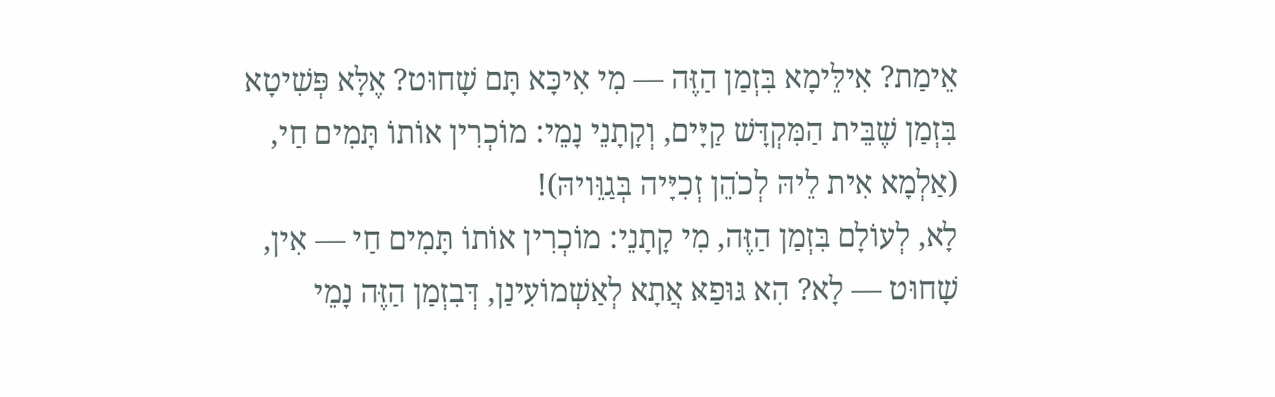אֵימַת? אִילֵּימָא בִּזְמַן הַזֶּה — מִי אִיכָּא תָּם שָׁחוּט? אֶלָּא פְּשִׁיטָא בִּזְמַן שֶׁבֵּית הַמִּקְדָּשׁ קַיָּים, וְקָתָנֵי נָמֵי: מוֹכְרִין אוֹתוֹ תָּמִים חַי, (אַלְמָא אִית לֵיהּ לְכֹהֵן זְכִיָּיה בְּגַוֵּויהּ)!
לָא, לְעוֹלָם בִּזְמַן הַזֶּה, מִי קָתָנֵי: מוֹכְרִין אוֹתוֹ תָּמִים חַי — אִין, שָׁחוּט — לָא? הִא גּוּפַאּ אֲתָא לְאַשְׁמוֹעִינַן, דְּבִזְמַן הַזֶּה נָמֵי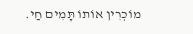מוֹכְרִין אוֹתוֹ תָּמִים חַי.